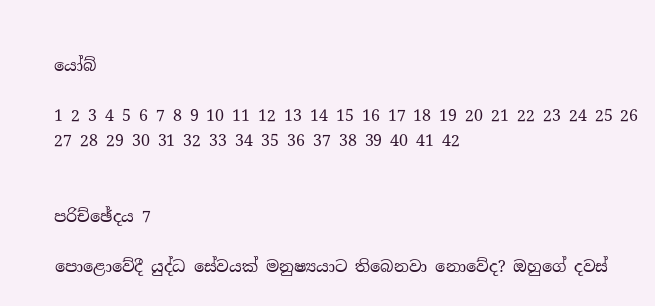යෝබ්

1 2 3 4 5 6 7 8 9 10 11 12 13 14 15 16 17 18 19 20 21 22 23 24 25 26 27 28 29 30 31 32 33 34 35 36 37 38 39 40 41 42


පරිච්ඡේදය 7

පොළොවේදී යුද්ධ සේවයක් මනුෂ්‍යයාට තිබෙනවා නොවේද? ඔහුගේ දවස්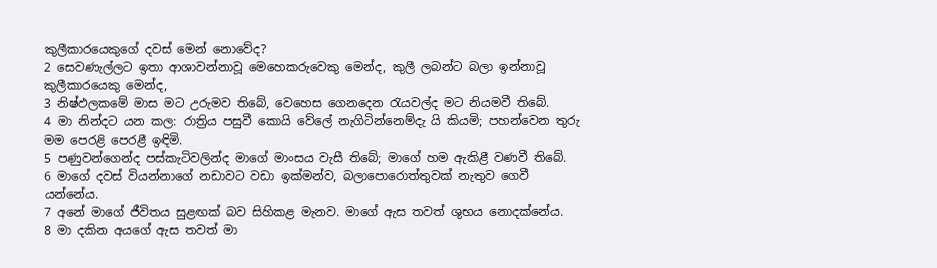කුලීකාරයෙකුගේ දවස් මෙන් නොවේද?
2 සෙවණැල්ලට ඉතා ආශාවන්නාවූ මෙහෙකරුවෙකු මෙන්ද, කුලී ලබන්ට බලා ඉන්නාවූ කුලීකාරයෙකු මෙන්ද,
3 නිෂ්ඵලකමේ මාස මට උරුමව තිබේ, වෙහෙස ගෙනදෙන රැයවල්ද මට නියමවී තිබේ.
4 මා නින්දට යන කල: රාත්‍රිය පසුවී කොයි වේලේ නැගිටින්නෙම්දැ යි කියමි; පහන්වෙන තුරු මම පෙරළි පෙරළී ඉඳිමි.
5 පණුවන්ගෙන්ද පස්කැටිවලින්ද මාගේ මාංසය වැසී තිබේ; මාගේ හම ඇකිළී වණවී තිබේ.
6 මාගේ දවස් වියන්නාගේ නඩාවට වඩා ඉක්මන්ව, බලාපොරොත්තුවක් නැතුව ගෙවී යන්නේය.
7 අනේ මාගේ ජීවිතය සුළඟක් බව සිහිකළ මැනව. මාගේ ඇස තවත් ශුභය නොදක්නේය.
8 මා දකින අයගේ ඇස තවත් මා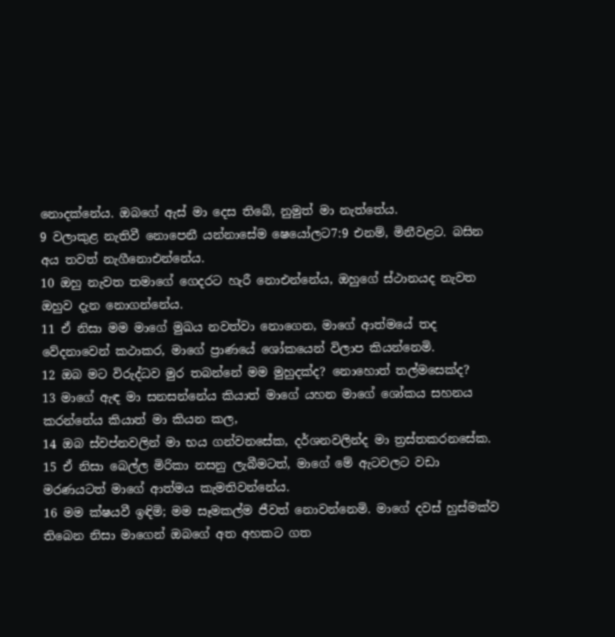නොදක්නේය. ඔබගේ ඇස් මා දෙස තිබේ, නුමුත් මා නැත්තේය.
9 වලාකුළ නැතිවී නොපෙනී යන්නාසේම ෂෙයෝලට7:9 එනම්, මිනීවළට. බසින අය තවත් නැගීනොඑන්නේය.
10 ඔහු නැවත තමාගේ ගෙදරට හැරී නොඑන්නේය, ඔහුගේ ස්ථානයද නැවත ඔහුව දැන නොගන්නේය.
11 ඒ නිසා මම මාගේ මුඛය නවත්වා නොගෙන, මාගේ ආත්මයේ තද වේදනාවෙන් කථාකර, මාගේ ප්‍රාණයේ ශෝකයෙන් විලාප කියන්නෙමි.
12 ඔබ මට විරුද්ධව මුර තබන්නේ මම මුහුදක්ද? නොහොත් තල්මසෙක්ද?
13 මාගේ ඇඳ මා සනසන්නේය කියාත් මාගේ යහන මාගේ ශෝකය සහනය කරන්නේය කියාත් මා කියන කල,
14 ඔබ ස්වප්නවලින් මා භය ගන්වනසේක, දර්ශනවලින්ද මා ත්‍රස්තකරනසේක.
15 ඒ නිසා බෙල්ල මිරිකා නසනු ලැබීමටත්, මාගේ මේ ඇටවලට වඩා මරණයටත් මාගේ ආත්මය කැමතිවන්නේය.
16 මම ක්ෂයවී ඉඳිමි; මම සෑමකල්ම ජීවත් නොවන්නෙමි. මාගේ දවස් හුස්මක්ව තිබෙන නිසා මාගෙන් ඔබගේ අත අහකට ගත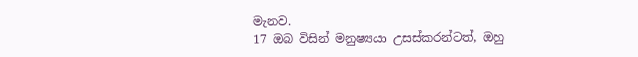මැනව.
17 ඔබ විසින් මනුෂ්‍යයා උසස්කරන්ටත්, ඔහු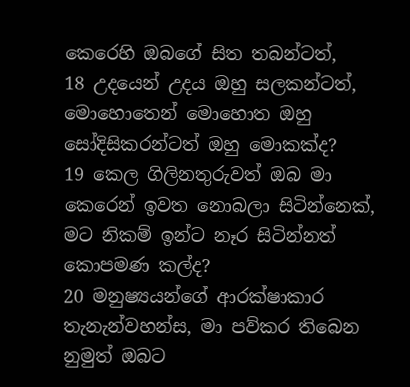කෙරෙහි ඔබගේ සිත තබන්ටත්,
18 උදයෙන් උදය ඔහු සලකන්ටත්, මොහොතෙන් මොහොත ඔහු සෝදිසිකරන්ටත් ඔහු මොකක්ද?
19 කෙල ගිලිනතුරුවත් ඔබ මා කෙරෙන් ඉවත නොබලා සිටින්නෙක්, මට නිකම් ඉන්ට නෑර සිටින්නත් කොපමණ කල්ද?
20 මනුෂ්‍යයන්ගේ ආරක්ෂාකාර තැනැන්වහන්ස, මා පව්කර තිබෙන නුමුත් ඔබට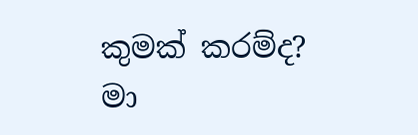කුමක් කරම්ද? මා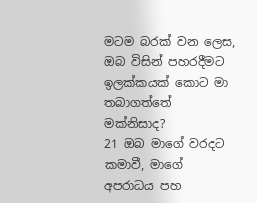මටම බරක් වන ලෙස, ඔබ විසින් පහරදීමට ඉලක්කයක් කොට මා තබාගත්තේ මක්නිසාද?
21 ඔබ මාගේ වරදට කමාවී, මාගේ අපරාධය පහ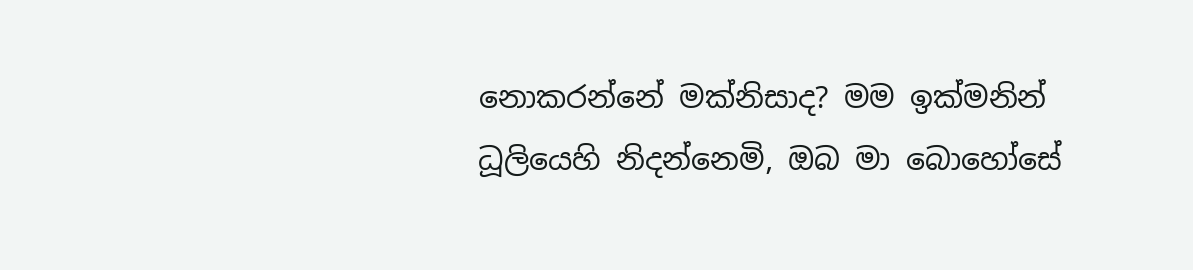නොකරන්නේ මක්නිසාද? මම ඉක්මනින් ධූලියෙහි නිදන්නෙමි, ඔබ මා බොහෝසේ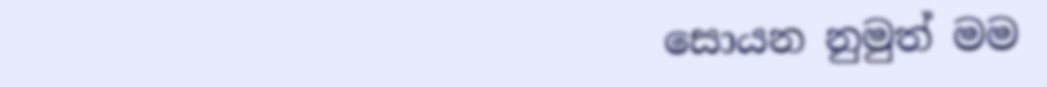සොයන නුමුත් මම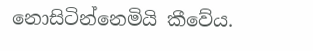නොසිටින්නෙමියි කීවේය.